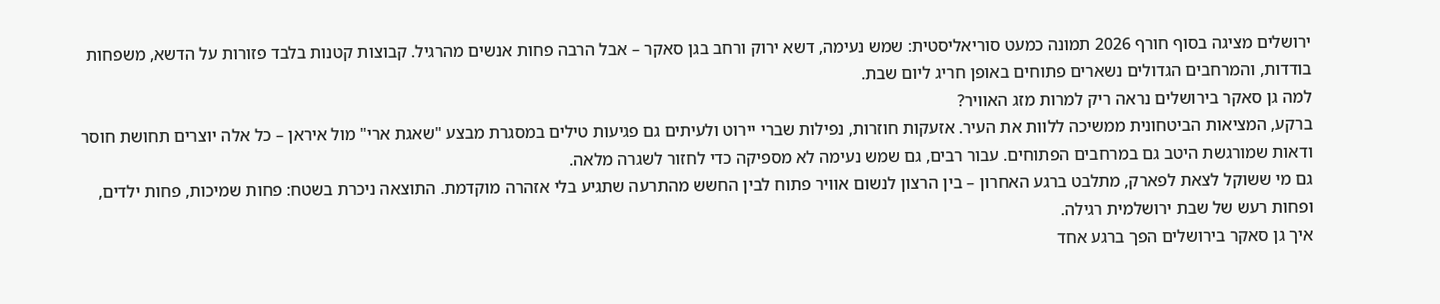ירושלים מציגה בסוף חורף 2026 תמונה כמעט סוריאליסטית: שמש נעימה, דשא ירוק ורחב בגן סאקר – אבל הרבה פחות אנשים מהרגיל. קבוצות קטנות בלבד פזורות על הדשא, משפחות בודדות, והמרחבים הגדולים נשארים פתוחים באופן חריג ליום שבת.
למה גן סאקר בירושלים נראה ריק למרות מזג האוויר?
ברקע, המציאות הביטחונית ממשיכה ללוות את העיר. אזעקות חוזרות, נפילות שברי יירוט ולעיתים גם פגיעות טילים במסגרת מבצע "שאגת ארי" מול איראן – כל אלה יוצרים תחושת חוסר ודאות שמורגשת היטב גם במרחבים הפתוחים. עבור רבים, גם שמש נעימה לא מספיקה כדי לחזור לשגרה מלאה.
גם מי ששוקל לצאת לפארק, מתלבט ברגע האחרון – בין הרצון לנשום אוויר פתוח לבין החשש מהתרעה שתגיע בלי אזהרה מוקדמת. התוצאה ניכרת בשטח: פחות שמיכות, פחות ילדים, ופחות רעש של שבת ירושלמית רגילה.
איך גן סאקר בירושלים הפך ברגע אחד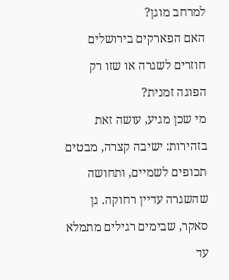למרחב מוגן?
האם הפארקים בירושלים חוזרים לשגרה או שזו רק הפוגה זמנית?
מי שכן מגיע, עושה זאת בזהירות: ישיבה קצרה, מבטים תכופים לשמיים, ותחושה שהשגרה עדיין רחוקה. גן סאקר, שבימים רגילים מתמלא עד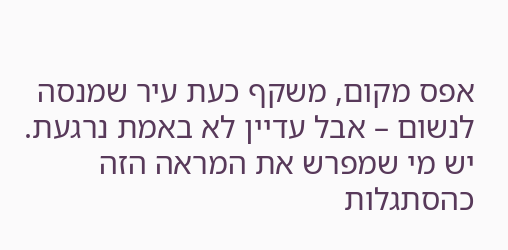אפס מקום, משקף כעת עיר שמנסה לנשום – אבל עדיין לא באמת נרגעת.
יש מי שמפרש את המראה הזה כהסתגלות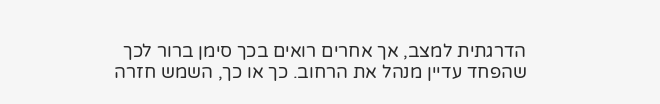הדרגתית למצב, אך אחרים רואים בכך סימן ברור לכך שהפחד עדיין מנהל את הרחוב. כך או כך, השמש חזרה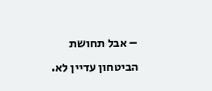– אבל תחושת הביטחון עדיין לא.